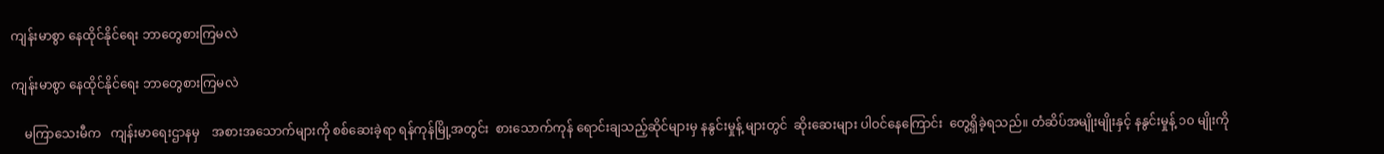ကျန်းမာစွာ နေထိုင်နိုင်ရေး ဘာတွေစားကြမလဲ

ကျန်းမာစွာ နေထိုင်နိုင်ရေး ဘာတွေစားကြမလဲ

    မကြာသေးမီက   ကျန်းမာရေးဌာနမှ    အစားအသောက်များကို စစ်ဆေးခဲ့ရာ ရန်ကုန်မြို့အတွင်း  စားသောက်ကုန် ရောင်းချသည့်ဆိုင်များမှ နနွင်းမှုန့် များတွင်  ဆိုးဆေးများ ပါဝင်နေကြောင်း  တွေ့ရှိခဲ့ရသည်။ တံဆိပ်အမျိုးမျိုးနှင့် နနွင်းမှုန့် ၁၀ မျိုးကို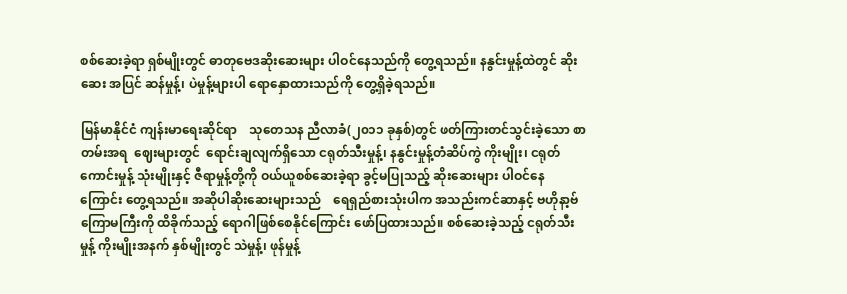စစ်ဆေးခဲ့ရာ ရှစ်မျိုးတွင် ဓာတုဗေဒဆိုးဆေးများ ပါဝင်နေသည်ကို တွေ့ရသည်။ နနွင်းမှုန့်ထဲတွင် ဆိုးဆေး အပြင် ဆန်မှုန့်၊ ပဲမှုန့်များပါ ရောနှောထားသည်ကို တွေ့ရှိခဲ့ရသည်။

မြန်မာနိုင်ငံ ကျန်းမာရေးဆိုင်ရာ    သုတေသန ညီလာခံ(၂၀၁၁ ခုနှစ်)တွင် ဖတ်ကြားတင်သွင်းခဲ့သော စာတမ်းအရ  ဈေးများတွင်  ရောင်းချလျက်ရှိသော ငရုတ်သီးမှုန့်၊ နနွင်းမှုန့်တံဆိပ်ကွဲ ကိုးမျိုး၊ ငရုတ်ကောင်းမှုန့် သုံးမျိုးနှင့် ဇီရာမှုန့်တို့ကို ဝယ်ယူစစ်ဆေးခဲ့ရာ ခွင့်မပြုသည့် ဆိုးဆေးများ ပါဝင်နေကြောင်း တွေ့ရသည်။ အဆိုပါဆိုးဆေးများသည်    ရေရှည်စားသုံးပါက အသည်းကင်ဆာနှင့် ဗဟိုနာ့ဗ်ကြောမကြီးကို ထိခိုက်သည့် ရောဂါဖြစ်စေနိုင်ကြောင်း ဖော်ပြထားသည်။ စစ်ဆေးခဲ့သည့် ငရုတ်သီးမှုန့် ကိုးမျိုးအနက် နှစ်မျိုးတွင် သဲမှုန့်၊ ဖုန်မှုန့်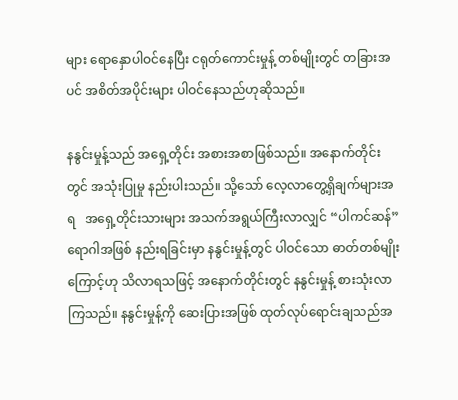များ ရောနှောပါဝင်နေပြီး ငရုတ်ကောင်းမှုန့် တစ်မျိုးတွင် တခြားအပင် အစိတ်အပိုင်းများ ပါဝင်နေသည်ဟုဆိုသည်။

နနွင်းမှုန့်သည် အရှေ့တိုင်း အစားအစာဖြစ်သည်။ အနောက်တိုင်းတွင် အသုံးပြုမှု နည်းပါးသည်။ သို့သော် လေ့လာတွေ့ရှိချက်များအရ   အရှေ့တိုင်းသားများ အသက်အရွယ်ကြီးလာလျှင် “ပါကင်ဆန်”ရောဂါအဖြစ် နည်းရခြင်းမှာ နနွင်းမှုန့်တွင် ပါဝင်သော ဓာတ်တစ်မျိုးကြောင့်ဟု သိလာရသဖြင့် အနောက်တိုင်းတွင် နနွင်းမှုန့် စားသုံးလာကြသည်။ နနွင်းမှုန့်ကို ဆေးပြားအဖြစ် ထုတ်လုပ်ရောင်းချသည်အ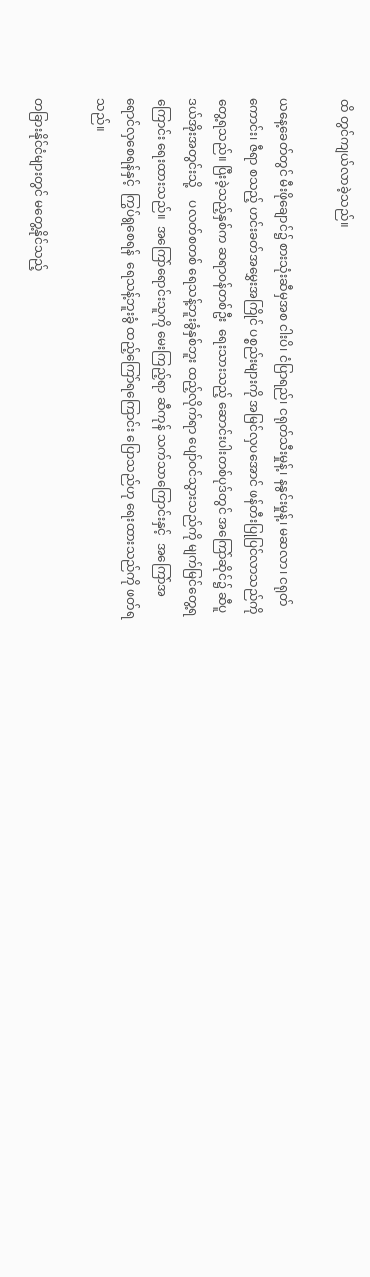ထိ တွင်ကျယ်လာခဲ့သည်။

ယနေ့ခေတ်တွင် မီးဖိုချောင်၌ စားသုံးဆီမှအစ ငါးပိ၊ ငံပြာရည်၊ ငရုတ်သီးမှုန့်၊ နနွင်းမှုန့်၊ မဆလာ၊ ငရုတ်ကောင်း၊ ဇီရာ စသည့် ဟင်းခတ်အမွှေးအကြိုင် ပစ္စည်းများကို အမြင်လှပအောင် ဖန်တီးပြုပြင်လာသည်ကို တွေ့ရသည်။ ပြီးခဲ့သည့်နှစ်က ဆရာဝန်တစ်ဦး  ရေးသားသည့် ဆောင်းပါးတစ်ပုဒ်တွင် အကြော်ဆိုင်၌ ဆီပူဒယ်အိုးအတွင်းသို့    ပလတ်စတစ် ရေသန့်ဘူးခွံနှစ်ဘူး ထည့်လိုက်ရာ ပျော်ဝင်သွားသည်ကို မျက်မြင်တွေ့ရကြောင်း ရေးထားသည်။  အကြော်ရောင်းသူကို မေးကြည့်ရာ ဆီကုန် သက်သာကြောင်းနှင့်  အကြော်အရောင်လှစေရန်နှင့်  ကြွပ်ရွစေရန်  ရေသန့်ဘူးခွံ ထည့်ကြော်ရကြောင်း ပြောသည်ဟု ရေးထားသည်ကို ဖတ်ရသည်။

တခြားနိုင်ငံများတွင် မတွေ့နိုင်သည့်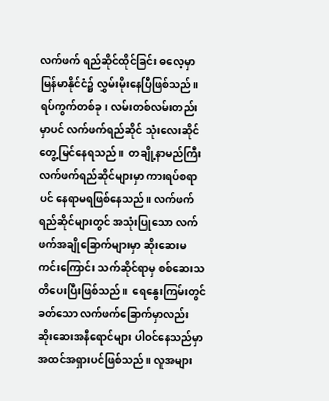လက်ဖက် ရည်ဆိုင်ထိုင်ခြင်း ဓလေ့မှာ မြန်မာနိုင်ငံ၌ လွှမ်းမိုးနေပြီဖြစ်သည်။ ရပ်ကွက်တစ်ခု၊ လမ်းတစ်လမ်းတည်းမှာပင် လက်ဖက်ရည်ဆိုင် သုံးလေးဆိုင် တွေ့မြင်နေရသည်။  တချို့နာမည်ကြီး လက်ဖက်ရည်ဆိုင်များမှာ ကားရပ်စရာပင် နေရာမရဖြစ်နေသည်။ လက်ဖက်ရည်ဆိုင်များတွင် အသုံးပြုသော လက်ဖက်အချိုခြောက်များမှာ ဆိုးဆေးမကင်းကြောင်း သက်ဆိုင်ရာမှ စစ်ဆေးသတိပေးပြီးဖြစ်သည်။  ရေနွေးကြမ်းတွင်  ခတ်သော လက်ဖက်ခြောက်မှာလည်း ဆိုးဆေးအနီရောင်များ ပါဝင်နေသည်မှာ   အထင်အရှားပင်ဖြစ်သည်။ လူအများ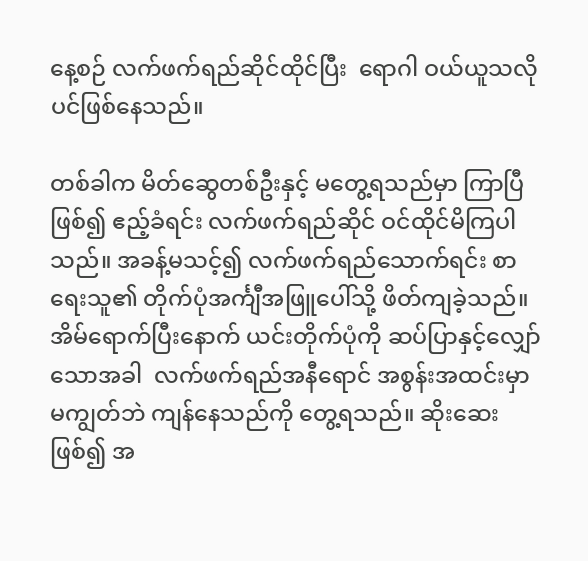နေ့စဉ် လက်ဖက်ရည်ဆိုင်ထိုင်ပြီး  ရောဂါ ဝယ်ယူသလိုပင်ဖြစ်နေသည်။

တစ်ခါက မိတ်ဆွေတစ်ဦးနှင့် မတွေ့ရသည်မှာ ကြာပြီဖြစ်၍ ဧည့်ခံရင်း လက်ဖက်ရည်ဆိုင် ဝင်ထိုင်မိကြပါသည်။ အခန့်မသင့်၍ လက်ဖက်ရည်သောက်ရင်း စာရေးသူ၏ တိုက်ပုံအင်္ကျီအဖြူပေါ်သို့ ဖိတ်ကျခဲ့သည်။  အိမ်ရောက်ပြီးနောက် ယင်းတိုက်ပုံကို ဆပ်ပြာနှင့်လျှော် သောအခါ  လက်ဖက်ရည်အနီရောင် အစွန်းအထင်းမှာ မကျွတ်ဘဲ ကျန်နေသည်ကို တွေ့ရသည်။ ဆိုးဆေး ဖြစ်၍ အ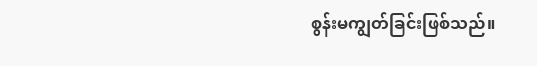စွန်းမကျွတ်ခြင်းဖြစ်သည်။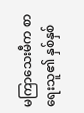မကြာသေးမီက စာရေးသူ၏ နှစ်နှစ်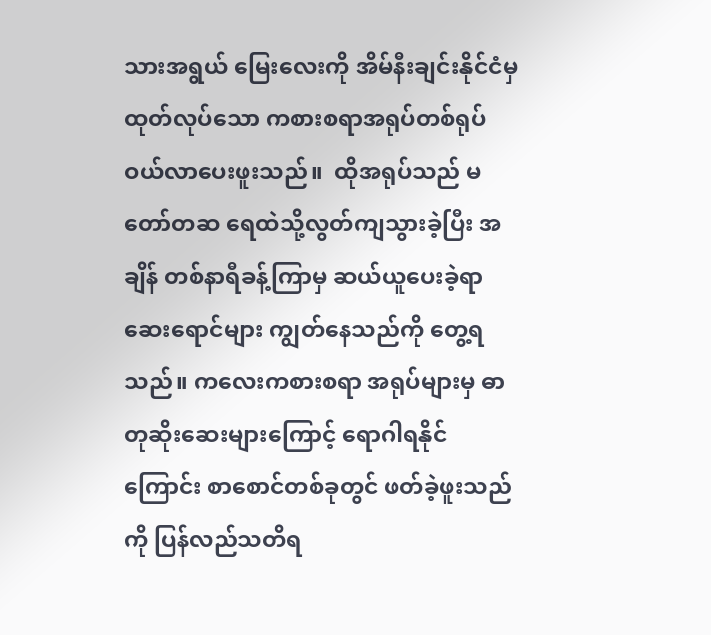သားအရွယ် မြေးလေးကို အိမ်နီးချင်းနိုင်ငံမှ ထုတ်လုပ်သော ကစားစရာအရုပ်တစ်ရုပ် ဝယ်လာပေးဖူးသည်။  ထိုအရုပ်သည် မတော်တဆ ရေထဲသို့လွတ်ကျသွားခဲ့ပြီး အချိန် တစ်နာရီခန့်ကြာမှ ဆယ်ယူပေးခဲ့ရာ ဆေးရောင်များ ကျွတ်နေသည်ကို တွေ့ရသည်။ ကလေးကစားစရာ အရုပ်များမှ ဓာတုဆိုးဆေးများကြောင့် ရောဂါရနိုင်ကြောင်း စာစောင်တစ်ခုတွင် ဖတ်ခဲ့ဖူးသည်ကို ပြန်လည်သတိရ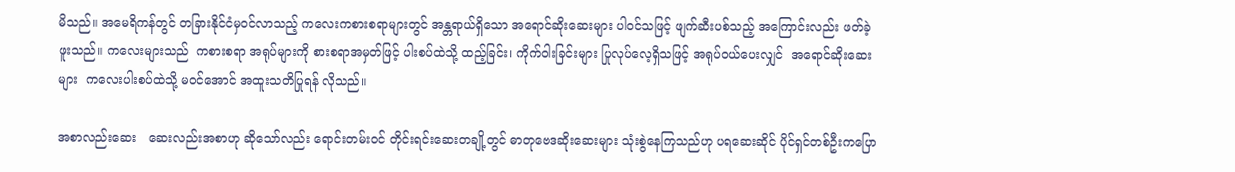မိသည်။ အမေရိကန်တွင် တခြားနိုင်ငံမှဝင်လာသည့် ကလေးကစားစရာများတွင် အန္တရာယ်ရှိသော အရောင်ဆိုးဆေးများ ပါဝင်သဖြင့် ဖျက်ဆီးပစ်သည့် အကြောင်းလည်း ဖတ်ခဲ့ဖူးသည်။ ကလေးများသည်  ကစားစရာ အရုပ်များကို စားစရာအမှတ်ဖြင့် ပါးစပ်ထဲသို့ ထည့်ခြင်း၊ ကိုက်ဝါးခြင်းများ ပြုလုပ်လေ့ရှိသဖြင့် အရုပ်ဝယ်ပေးလျှင်  အရောင်ဆိုးဆေးများ  ကလေးပါးစပ်ထဲသို့ မဝင်အောင် အထူးသတိပြုရန် လိုသည်။

အစာလည်းဆေး   ဆေးလည်းအစာဟု ဆိုသော်လည်း ရောင်းတမ်းဝင် တိုင်းရင်းဆေးတချို့တွင် ဓာတုဗေဒဆိုးဆေးများ သုံးစွဲနေကြသည်ဟု ပရဆေးဆိုင် ပိုင်ရှင်တစ်ဦးကပြော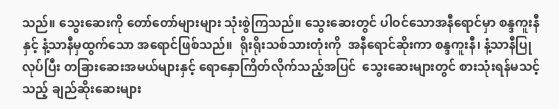သည်။ သွေးဆေးကို တော်တော်များများ သုံးစွဲကြသည်။ သွေးဆေးတွင် ပါဝင်သောအနီရောင်မှာ စန္ဒကူးနီနှင့် နံ့သာနီမှထွက်သော အရောင်ဖြစ်သည်။  ရိုးရိုးသစ်သားတုံးကို  အနီရောင်ဆိုးကာ စန္ဒကူးနီ၊ နံ့သာနီပြုလုပ်ပြီး တခြားဆေးအမယ်များနှင့် ရောနှောကြိတ်လိုက်သည့်အပြင်  သွေးဆေးများတွင် စားသုံးရန်မသင့်သည့် ချည်ဆိုးဆေးများ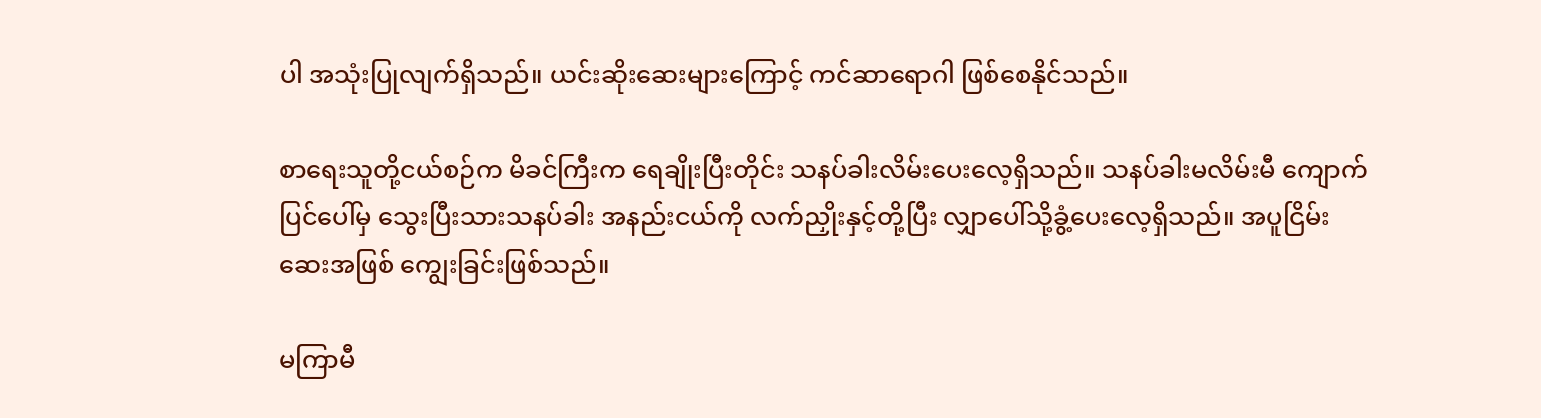ပါ အသုံးပြုလျက်ရှိသည်။ ယင်းဆိုးဆေးများကြောင့် ကင်ဆာရောဂါ ဖြစ်စေနိုင်သည်။

စာရေးသူတို့ငယ်စဉ်က မိခင်ကြီးက ရေချိုးပြီးတိုင်း သနပ်ခါးလိမ်းပေးလေ့ရှိသည်။ သနပ်ခါးမလိမ်းမီ ကျောက်ပြင်ပေါ်မှ သွေးပြီးသားသနပ်ခါး အနည်းငယ်ကို လက်ညှိုးနှင့်တို့ပြီး လျှာပေါ်သို့ခွံ့ပေးလေ့ရှိသည်။ အပူငြိမ်းဆေးအဖြစ် ကျွေးခြင်းဖြစ်သည်။

မကြာမီ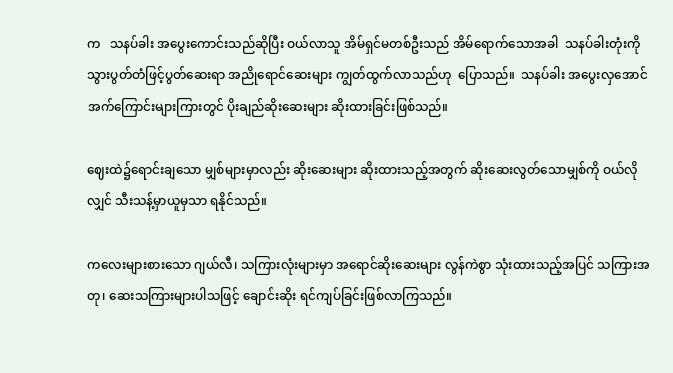က   သနပ်ခါး အပွေးကောင်းသည်ဆိုပြီး ဝယ်လာသူ အိမ်ရှင်မတစ်ဦးသည် အိမ်ရောက်သောအခါ  သနပ်ခါးတုံးကို  သွားပွတ်တံဖြင့်ပွတ်ဆေးရာ အညိုရောင်ဆေးများ ကျွတ်ထွက်လာသည်ဟု  ပြောသည်။  သနပ်ခါး အပွေးလှအောင်  အက်ကြောင်းများကြားတွင် ပိုးချည်ဆိုးဆေးများ ဆိုးထားခြင်းဖြစ်သည်။

ဈေးထဲ၌ရောင်းချသော မျှစ်များမှာလည်း ဆိုးဆေးများ ဆိုးထားသည့်အတွက် ဆိုးဆေးလွတ်သောမျှစ်ကို ဝယ်လိုလျှင် သီးသန့်မှာယူမှသာ ရနိုင်သည်။

ကလေးများစားသော ဂျယ်လီ၊ သကြားလုံးများမှာ အရောင်ဆိုးဆေးများ လွန်ကဲစွာ သုံးထားသည့်အပြင် သကြားအတု၊ ဆေးသကြားများပါသဖြင့် ချောင်းဆိုး ရင်ကျပ်ခြင်းဖြစ်လာကြသည်။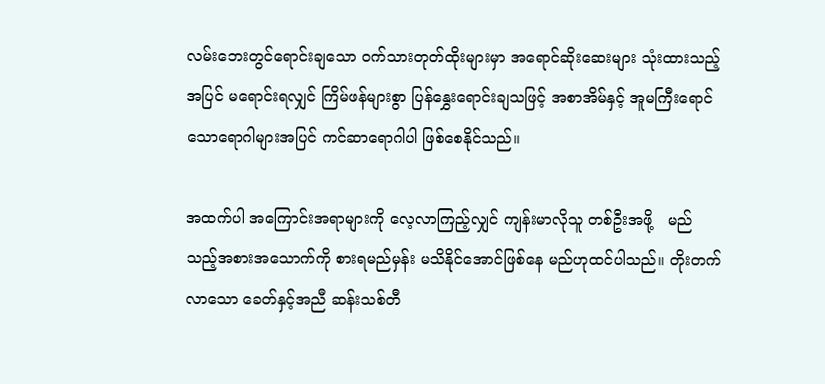လမ်းဘေးတွင်ရောင်းချသော ဝက်သားတုတ်ထိုးများမှာ အရောင်ဆိုးဆေးများ သုံးထားသည့်အပြင် မရောင်းရလျှင် ကြိမ်ဖန်များစွာ ပြန်နွှေးရောင်းချသဖြင့် အစာအိမ်နှင့် အူမကြီးရောင်သောရောဂါများအပြင် ကင်ဆာရောဂါပါ ဖြစ်စေနိုင်သည်။

အထက်ပါ အကြောင်းအရာများကို လေ့လာကြည့်လျှင် ကျန်းမာလိုသူ တစ်ဦးအဖို့   မည်သည့်အစားအသောက်ကို စားရမည်မှန်း မသိနိုင်အောင်ဖြစ်နေ မည်ဟုထင်ပါသည်။ တိုးတက်လာသော ခေတ်နှင့်အညီ ဆန်းသစ်တီ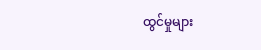ထွင်မှုများ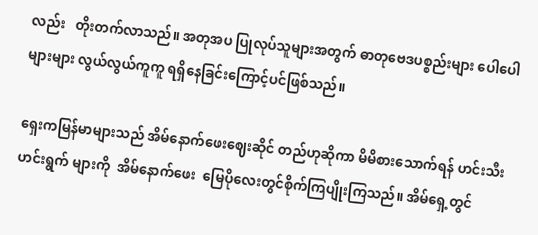လည်း   တိုးတက်လာသည်။ အတုအပ ပြုလုပ်သူများအတွက် ဓာတုဗေဒပစ္စည်းများ ပေါပေါများများ လွယ်လွယ်ကူကူ ရရှိနေခြင်းကြောင့်ပင်ဖြစ်သည်။

ရှေးကမြန်မာများသည် အိမ်နောက်ဖေးဈေးဆိုင် တည်ဟုဆိုကာ မိမိစားသောက်ရန် ဟင်းသီးဟင်းရွက် များကို  အိမ်နောက်ဖေး  မြေပိုလေးတွင်စိုက်ကြပျိုးကြသည်။ အိမ်ရှေ့တွင်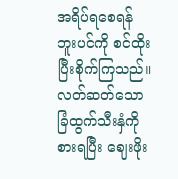အရိပ်ရစေရန် ဘူးပင်ကို စင်ထိုးပြီးစိုက်ကြသည်။ လတ်ဆတ်သောခြံထွက်သီးနှံကို စားရပြီး ဈေးဖိုး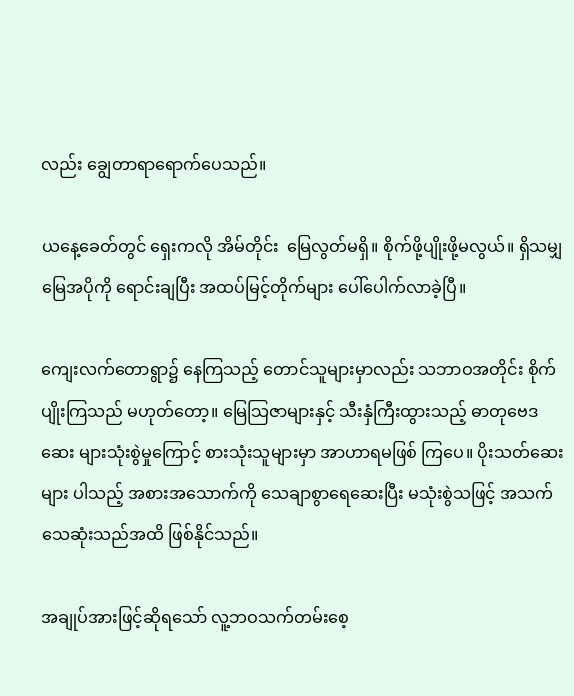လည်း ချွေတာရာရောက်ပေသည်။

ယနေ့ခေတ်တွင် ရှေးကလို အိမ်တိုင်း  မြေလွတ်မရှိ။ စိုက်ဖို့ပျိုးဖို့မလွယ်။ ရှိသမျှမြေအပိုကို ရောင်းချပြီး အထပ်မြင့်တိုက်များ ပေါ်ပေါက်လာခဲ့ပြီ။

ကျေးလက်တောရွာ၌ နေကြသည့် တောင်သူများမှာလည်း သဘာဝအတိုင်း စိုက်ပျိုးကြသည် မဟုတ်တော့။ မြေသြဇာများနှင့် သီးနှံကြီးထွားသည့် ဓာတုဗေဒဆေး များသုံးစွဲမှုကြောင့် စားသုံးသူများမှာ အာဟာရမဖြစ် ကြပေ။ ပိုးသတ်ဆေးများ ပါသည့် အစားအသောက်ကို သေချာစွာရေဆေးပြီး မသုံးစွဲသဖြင့် အသက်သေဆုံးသည်အထိ ဖြစ်နိုင်သည်။

အချုပ်အားဖြင့်ဆိုရသော် လူ့ဘဝသက်တမ်းစေ့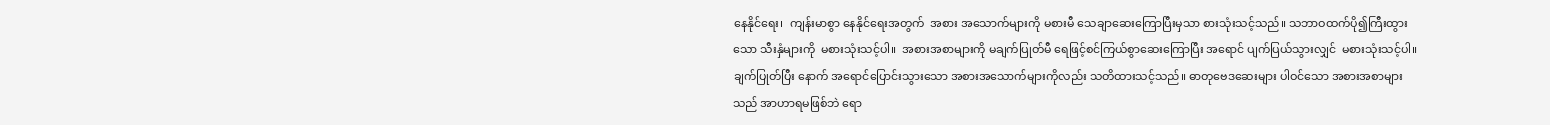နေနိုင်ရေး၊  ကျန်းမာစွာ နေနိုင်ရေးအတွက်  အစား အသောက်များကို မစားမီ သေချာဆေးကြောပြီးမှသာ စားသုံးသင့်သည်။ သဘာဝထက်ပို၍ကြီးထွားသော သီးနှံများကို  မစားသုံးသင့်ပါ။  အစားအစာများကို မချက်ပြုတ်မီ ရေဖြင့်စင်ကြယ်စွာဆေးကြောပြီး အရောင် ပျက်ပြယ်သွားလျှင်  မစားသုံးသင့်ပါ။  ချက်ပြုတ်ပြီး နောက် အရောင်ပြောင်းသွားသော အစားအသောက်များကိုလည်း သတိထားသင့်သည်။ ဓာတုဗေဒဆေးများ ပါဝင်သော အစားအစာများသည် အာဟာရမဖြစ်ဘဲ ရော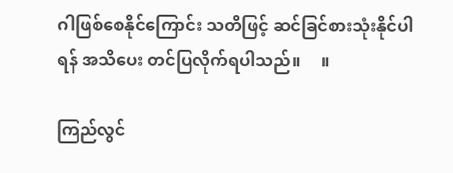ဂါဖြစ်စေနိုင်ကြောင်း သတိဖြင့် ဆင်ခြင်စားသုံးနိုင်ပါရန် အသိပေး တင်ပြလိုက်ရပါသည်။     ။

ကြည်လွင်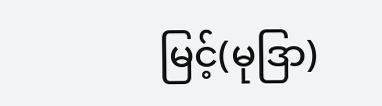မြင့်(မုဒြာ)